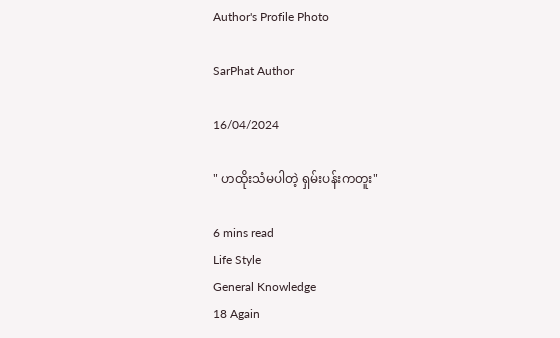Author's Profile Photo

SarPhat Author

16/04/2024

" ဟထိုးသံမပါတဲ့ ရှမ်းပန်းကတူး"

6 mins read
Life Style
General Knowledge
18 Again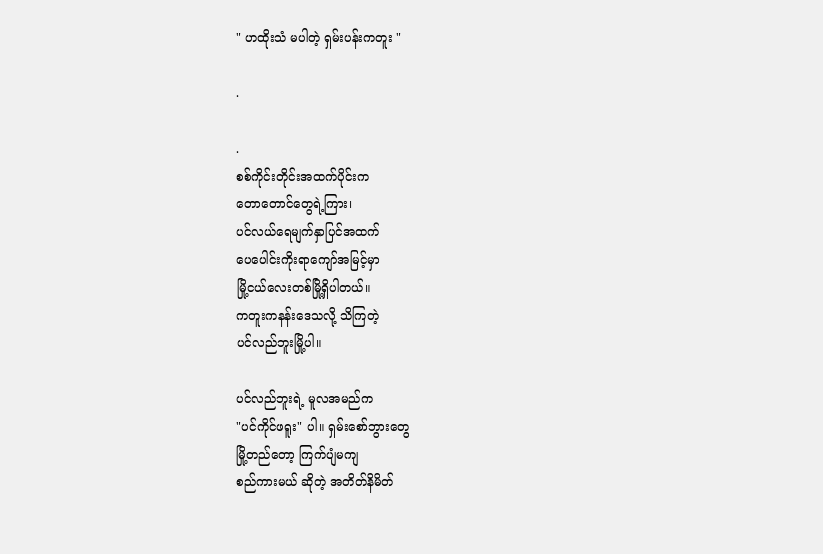" ဟထိုးသံ မပါတဲ့ ရှမ်းပန်းကတူး "

.

.
စစ်ကိုင်းတိုင်းအထက်ပိုင်းက
တောတောင်တွေရဲ့ကြား၊
ပင်လယ်ရေမျက်နှာပြင်အထက်
ပေပေါင်းကိုးရာကျော်အမြင့်မှာ
မြို့ငယ်လေးတစ်မြို့ရှိပါတယ်။
ကတူးကနန်းဒေသလို့ သိကြတဲ့
ပင်လည်ဘူးမြို့ပါ။

ပင်လည်ဘူးရဲ့ မူလအမည်က
"ပင်ကိုင်ဖရူး" ပါ။ ရှမ်းစော်ဘွားတွေ
မြို့တည်တော့ ကြက်ပျံမကျ
စည်ကားမယ် ဆိုတဲ့ အတိတ်နိမိတ်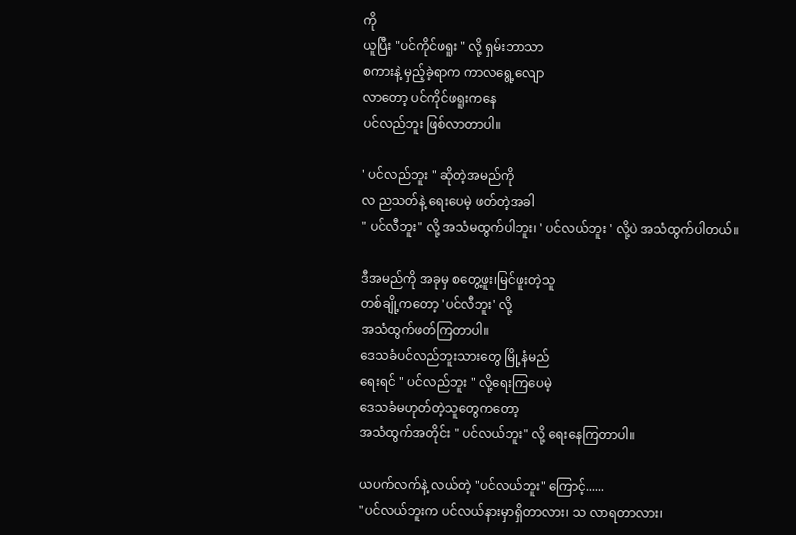ကို
ယူပြီး "ပင်ကိုင်ဖရူး " လို့ ရှမ်းဘာသာ
စကားနဲ့ မှည့်ခဲ့ရာက ကာလရွေ့လျော
လာတော့ ပင်ကိုင်ဖရူးကနေ
ပင်လည်ဘူး ဖြစ်လာတာပါ။

' ပင်လည်ဘူး " ဆိုတဲ့အမည်ကို
လ ညသတ်နဲ့ ရေးပေမဲ့ ဖတ်တဲ့အခါ
" ပင်လီဘူး" လို့ အသံမထွက်ပါဘူး၊ ' ပင်လယ်ဘူး ' လို့ပဲ အသံထွက်ပါတယ်။

ဒီအမည်ကို အခုမှ စတွေ့ဖူး၊မြင်ဖူးတဲ့သူ
တစ်ချို့ကတော့ 'ပင်လီဘူး' လို့
အသံထွက်ဖတ်ကြတာပါ။
ဒေသခံပင်လည်ဘူးသားတွေ မြို့နံမည်
ရေးရင် " ပင်လည်ဘူး " လို့ရေးကြပေမဲ့
ဒေသခံမဟုတ်တဲ့သူတွေကတော့
အသံထွက်အတိုင်း " ပင်လယ်ဘူး" လို့ ရေးနေကြတာပါ။

ယပက်လက်နဲ့ လယ်တဲ့ "ပင်လယ်ဘူး" ကြောင့်......
"ပင်လယ်ဘူးက ပင်လယ်နားမှာရှိတာလား၊ သ လာရတာလား၊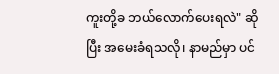ကူးတို့ခ ဘယ်လောက်ပေးရလဲ" ဆိုပြီး အမေးခံရသလို၊ နာမည်မှာ ပင်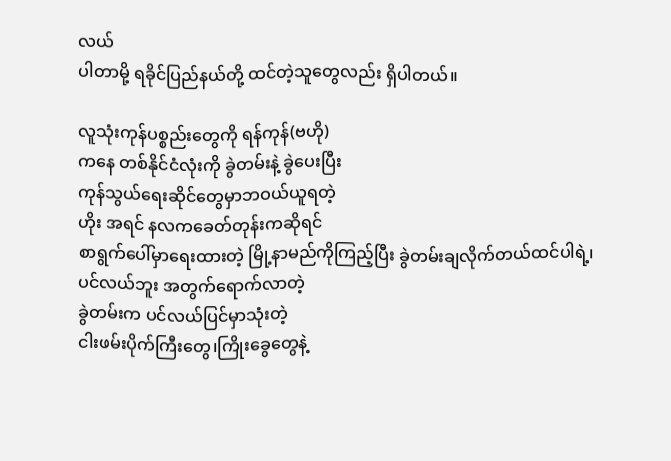လယ်
ပါတာမို့ ရခိုင်ပြည်နယ်တို့ ထင်တဲ့သူတွေလည်း ရှိပါတယ်။

လူသုံးကုန်ပစ္စည်းတွေကို ရန်ကုန်(ဗဟို)
ကနေ တစ်နိုင်ငံလုံးကို ခွဲတမ်းနဲ့ ခွဲပေးပြီး
ကုန်သွယ်ရေးဆိုင်တွေမှာဘဝယ်ယူရတဲ့
ဟိုး အရင် နလကခေတ်တုန်းကဆိုရင်
စာရွက်ပေါ်မှာရေးထားတဲ့ မြို့နာမည်ကိုကြည့်ပြီး ခွဲတမ်းချလိုက်တယ်ထင်ပါရဲ့၊
ပင်လယ်ဘူး အတွက်ရောက်လာတဲ့
ခွဲတမ်းက ပင်လယ်ပြင်မှာသုံးတဲ့
ငါးဖမ်းပိုက်ကြီးတွေ၊ကြိုးခွေတွေနဲ့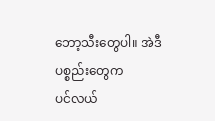ဘော့သီးတွေပါ။ အဲဒီပစ္စည်းတွေက
ပင်လယ်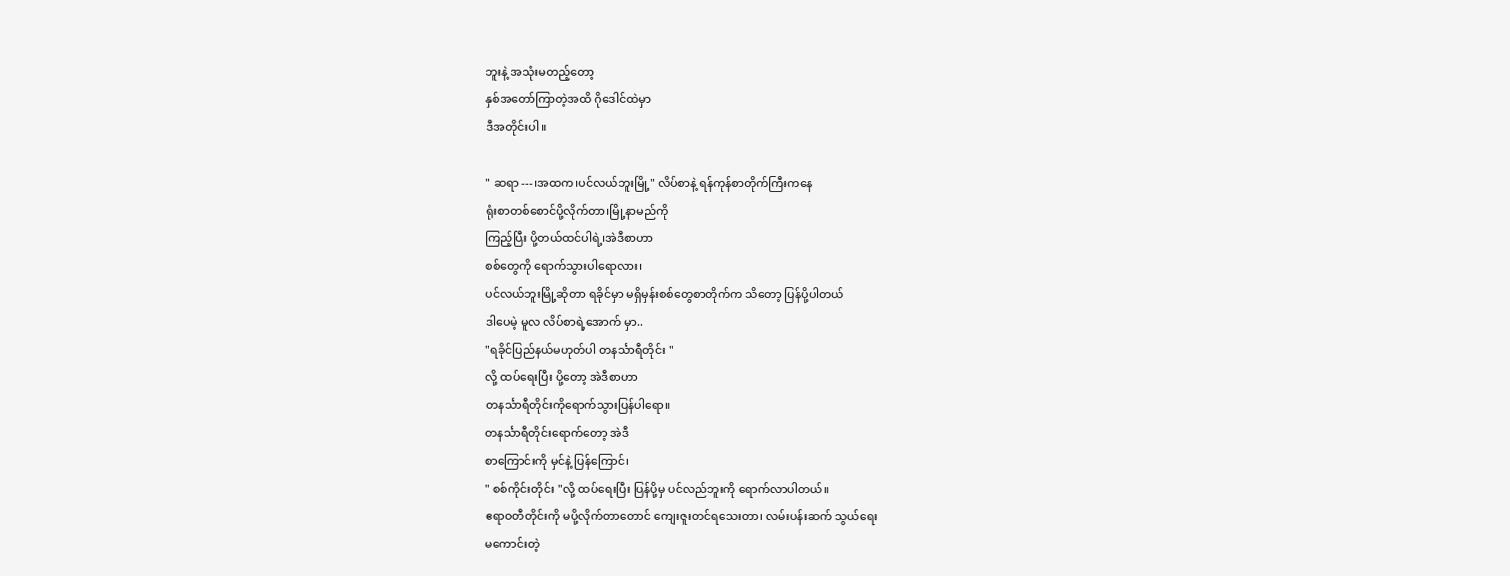ဘူးနဲ့ အသုံးမတည့်တော့
နှစ်အတော်ကြာတဲ့အထိ ဂိုဒေါင်ထဲမှာ
ဒီအတိုင်းပါ။

" ဆရာ---၊အထက၊ပင်လယ်ဘူးမြို့" လိပ်စာနဲ့ ရန်ကုန်စာတိုက်ကြီးကနေ
ရုံးစာတစ်စောင်ပို့လိုက်တာ၊မြို့နာမည်ကို
ကြည့်ပြီး ပို့တယ်ထင်ပါရဲ့၊အဲဒီစာဟာ
စစ်တွေကို ရောက်သွားပါရောလား၊
ပင်လယ်ဘူးမြို့ဆိုတာ ရခိုင်မှာ မရှိမှန်းစစ်တွေစာတိုက်က သိတော့ ပြန်ပို့ပါတယ်
ဒါပေမဲ့ မူလ လိပ်စာရဲ့အောက် မှာ..
"ရခိုင်ပြည်နယ်မဟုတ်ပါ တနင်္သာရီတိုင်း "
လို့ ထပ်ရေးပြီး ပို့တော့ အဲဒီစာဟာ
တနင်္သာရီတိုင်းကိုရောက်သွားပြန်ပါရော။
တနင်္သာရီတိုင်းရောက်တော့ အဲဒီ
စာကြောင်းကို မှင်နဲ့ ပြန်ကြောင်၊
" စစ်ကိုင်းတိုင်း "လို့ ထပ်ရေးပြီး ပြန်ပို့မှ ပင်လည်ဘူးကို ရောက်လာပါတယ်။
ဧရာဝတီတိုင်းကို မပို့လိုက်တာတောင် ကျေးဇူးတင်ရသေးတာ၊ လမ်းပန်းဆက် သွယ်ရေး
မကောင်းတဲ့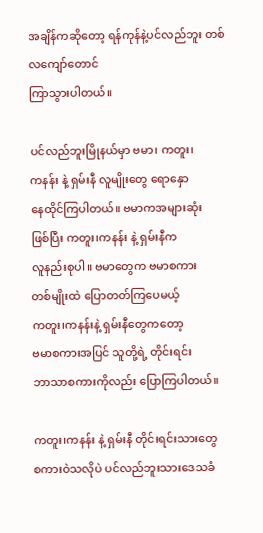အချိန်ကဆိုတော့ ရန်ကုန်နဲ့ပင်လည်ဘူး တစ်လကျော်တောင်
ကြာသွားပါတယ်။

ပင်လည်ဘူးမြိုနယ်မှာ ဗမာ၊ ကတူး၊
ကနန်း နဲ့ ရှမ်းနီ လူမျိုးတွေ ရောနှော
နေထိုင်ကြပါတယ်။ ဗမာကအများဆုံး
ဖြစ်ပြီး ကတူး၊ကနန်း နဲ့ ရှမ်းနီက
လူနည်းစုပါ။ ဗမာတွေက ဗမာစကား
တစ်မျိုးထဲ ပြောတတ်ကြပေမယ့်
ကတူး၊ကနန်းနဲ့ ရှမ်းနီတွေကတော့
ဗမာစကားအပြင် သူတို့ရဲ့ တိုင်းရင်း
ဘာသာစကားကိုလည်း ပြောကြပါတယ်။

ကတူး၊ကနန်း နဲ့ ရှမ်းနီ တိုင်းရင်းသားတွေ
စကားဝဲသလိုပဲ ပင်လည်ဘူးသားဒေသခံ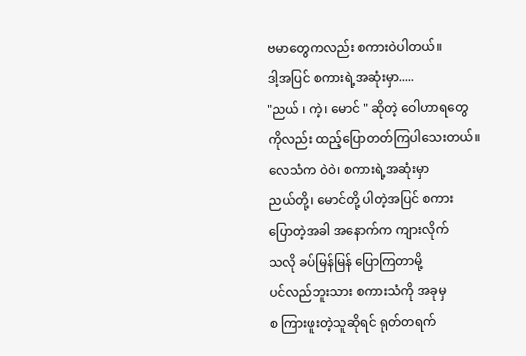ဗမာတွေကလည်း စကားဝဲပါတယ်။
ဒါ့အပြင် စကားရဲ့အဆုံးမှာ.....
"ညယ် ၊ ကဲ့၊ မောင် " ဆိုတဲ့ ဝေါဟာရတွေ
ကိုလည်း ထည့်ပြောတတ်ကြပါသေးတယ်။
လေသံက ဝဲဝဲ၊ စကားရဲ့အဆုံးမှာ
ညယ်တို့၊ မောင်တို့ ပါတဲ့အပြင် စကား
ပြောတဲ့အခါ အနောက်က ကျားလိုက်
သလို ခပ်မြန်မြန် ပြောကြတာမို့
ပင်လည်ဘူးသား စကားသံကို အခုမှ
စ ကြားဖူးတဲ့သူဆိုရင် ရုတ်တရက်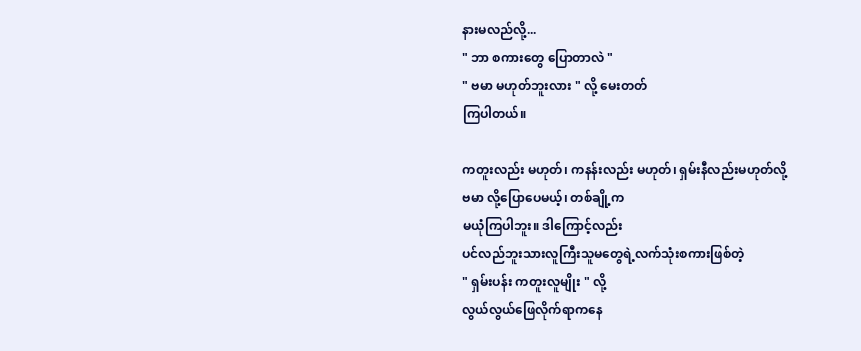နားမလည်လို့...
" ဘာ စကားတွေ ပြောတာလဲ "
" ဗမာ မဟုတ်ဘူးလား " လို့ မေးတတ်
ကြပါတယ်။

ကတူးလည်း မဟုတ်၊ ကနန်းလည်း မဟုတ်၊ ရှမ်းနီလည်းမဟုတ်လို့
ဗမာ လို့ပြောပေမယ့်၊ တစ်ချို့က
မယုံကြပါဘူး။ ဒါကြောင့်လည်း
ပင်လည်ဘူးသားလူကြီးသူမတွေရဲ့လက်သုံးစကားဖြစ်တဲ့
" ရှမ်းပန်း ကတူးလူမျိုး " လို့
လွယ်လွယ်ဖြေလိုက်ရာကနေ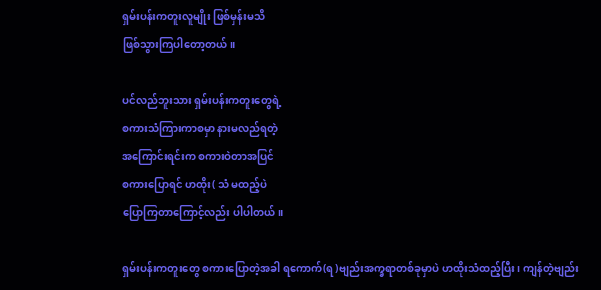ရှမ်းပန်းကတူးလူမျိုး ဖြစ်မှန်းမသိ
ဖြစ်သွားကြပါတော့တယ်။

ပင်လည်ဘူးသား ရှမ်းပန်းကတူးတွေရဲ့
စကားသံကြားကာစမှာ နားမလည်ရတဲ့
အကြောင်းရင်းက စကားဝဲတာအပြင်
စကားပြောရင် ဟထိုး( သံ မထည့်ပဲ
ပြောကြတာကြောင့်လည်း ပါပါတယ်။

ရှမ်းပန်းကတူးတွေ စကားပြောတဲ့အခါ ရကောက်(ရ )ဗျည်းအက္ခရာတစ်ခုမှာပဲ ဟထိုးသံထည့်ပြီး၊ ကျန်တဲ့ဗျည်း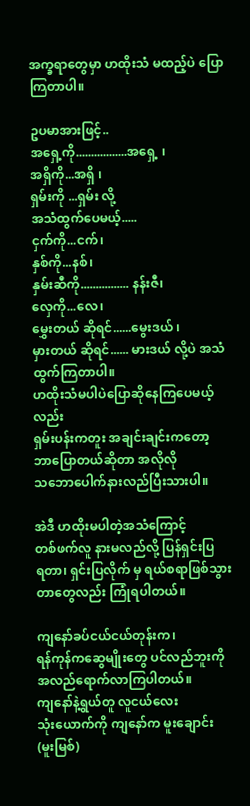အက္ခရာတွေမှာ ဟထိုးသံ မထည့်ပဲ ပြောကြတာပါ။

ဥပမာအားဖြင့်..
အရှေ့ကို.................အရှေ့ ၊
အရှိကို...အရှိ ၊
ရှမ်းကို ...ရှမ်း လို့
အသံထွက်ပေမယ့်.....
ငှက်ကို...ငက်၊
နှစ်ကို...နစ်၊
နှမ်းဆီကို................ နန်းဇီ၊
လှေကို...လေ၊
မွှေးတယ် ဆိုရင်......မွေးဒယ် ၊
မှားတယ် ဆိုရင်...... မားဒယ် လို့ပဲ အသံထွက်ကြတာပါ။
ဟထိုးသံမပါပဲပြောဆိုနေကြပေမယ့်လည်း
ရှမ်းပန်းကတူး အချင်းချင်းကတော့
ဘာပြောတယ်ဆိုတာ အလိုလို
သဘောပေါက်နားလည်ပြီးသားပါ။

အဲဒီ ဟထိုးမပါတဲ့အသံကြောင့်
တစ်ဖက်လူ နားမလည်လို့ ပြန်ရှင်းပြ
ရတာ၊ ရှင်းပြလိုက် မှ ရယ်စရာဖြစ်သွား
တာတွေလည်း ကြုံရပါတယ်။

ကျနော်ခပ်ငယ်ငယ်တုန်းက၊
ရန်ကုန်ကဆွေမျိုးတွေ ပင်လည်ဘူးကို
အလည်ရောက်လာကြပါတယ်။
ကျနော်နဲ့ရွယ်တူ လူငယ်လေး
သုံးယောက်ကို ကျနော်က မူးချောင်း
(မူးမြစ်)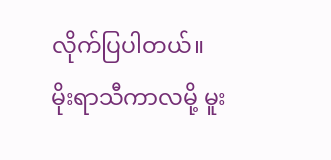လိုက်ပြပါတယ်။
မိုးရာသီကာလမို့ မူး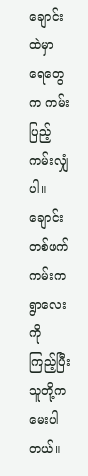ချောင်းထဲမှာ
ရေတွေက ကမ်းပြည့်ကမ်းလျှံပါ။
ချောင်းတစ်ဖက်ကမ်းက ရွာလေးကို
ကြည့်ပြီး သူတို့က မေးပါတယ်။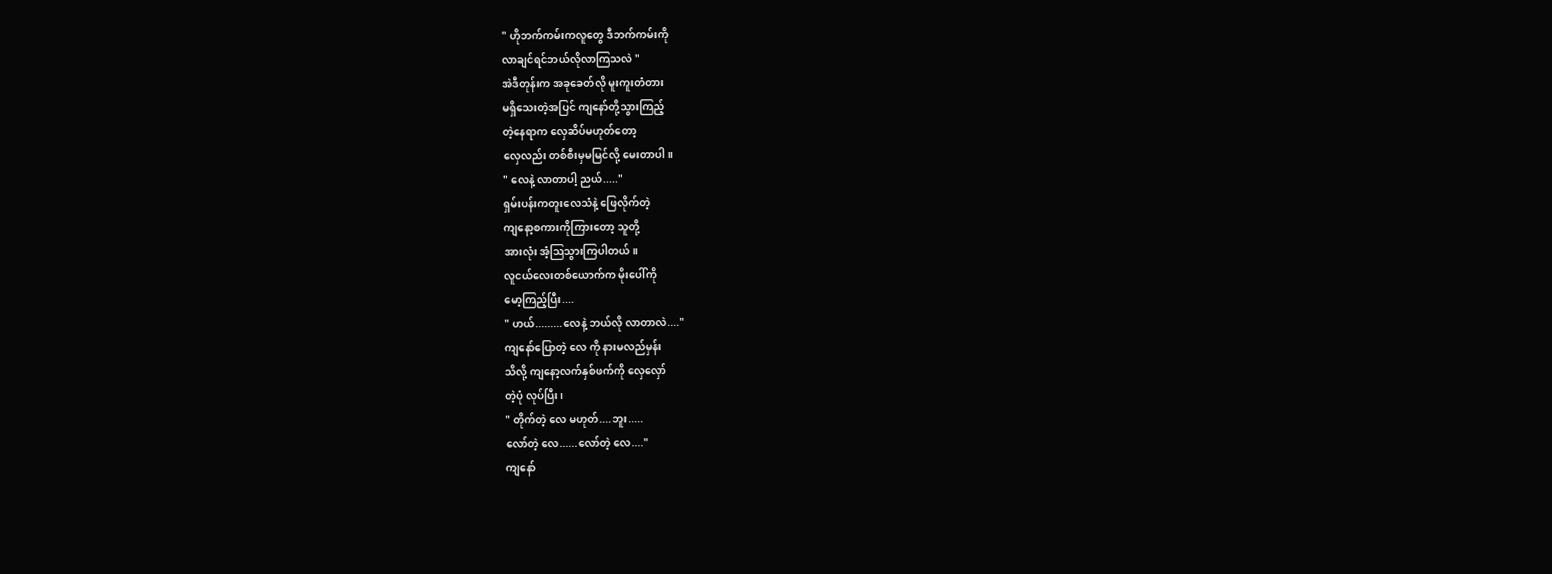" ဟိုဘက်ကမ်းကလူတွေ ဒီဘက်ကမ်းကို
လာချင်ရင်ဘယ်လိုလာကြသလဲ "
အဲဒီတုန်းက အခုခေတ်လို မူးကူးတံတား
မရှိသေးတဲ့အပြင် ကျနော်တို့သွားကြည့်
တဲ့နေရာက လှေဆိပ်မဟုတ်တော့
လှေလည်း တစ်စီးမှမမြင်လို့ မေးတာပါ။
" လေနဲ့ လာတာပါ့ ညယ်....."
ရှမ်းပန်းကတူးလေသံနဲ့ ဖြေလိုက်တဲ့
ကျနော့စကားကိုကြားတော့ သူတို့
အားလုံး အံ့ဩသွားကြပါတယ်။
လူငယ်လေးတစ်ယောက်က မိုးပေါ်ကို
မော့ကြည့်ပြီး....
" ဟယ်.........လေနဲ့ ဘယ်လို လာတာလဲ...."
ကျနော်ပြောတဲ့ လေ ကို နားမလည်မှန်း
သိလို့ ကျနော့လက်နှစ်ဖက်ကို လှေလှော်
တဲ့ပုံ လုပ်ပြီး၊
" တိုက်တဲ့ လေ မဟုတ်....ဘူး.....
လော်တဲ့ လေ......လော်တဲ့ လေ...."
ကျနော်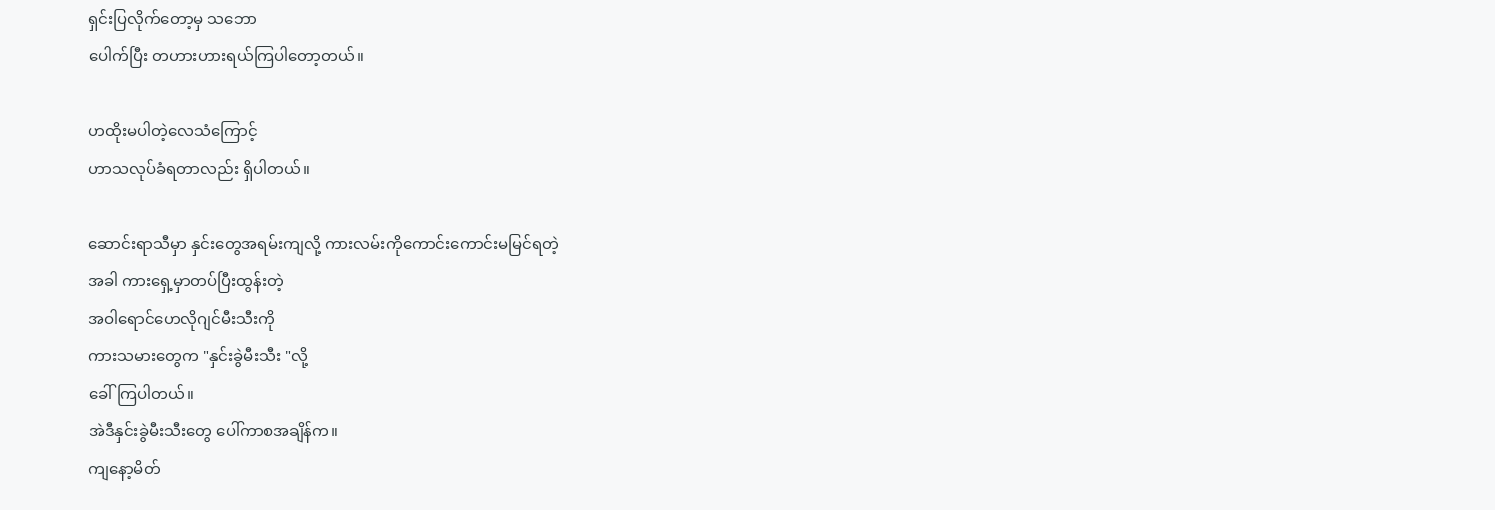ရှင်းပြလိုက်တော့မှ သဘော
ပေါက်ပြီး တဟားဟားရယ်ကြပါတော့တယ်။

ဟထိုးမပါတဲ့လေသံကြောင့်
ဟာသလုပ်ခံရတာလည်း ရှိပါတယ်။

ဆောင်းရာသီမှာ နှင်းတွေအရမ်းကျလို့ ကားလမ်းကိုကောင်းကောင်းမမြင်ရတဲ့
အခါ ကားရှေ့မှာတပ်ပြီးထွန်းတဲ့
အဝါရောင်ဟေလိုဂျင်မီးသီးကို
ကားသမားတွေက "နှင်းခွဲမီးသီး "လို့
ခေါ်ကြပါတယ်။
အဲဒီနှင်းခွဲမီးသီးတွေ ပေါ်ကာစအချိန်က။
ကျနော့မိတ်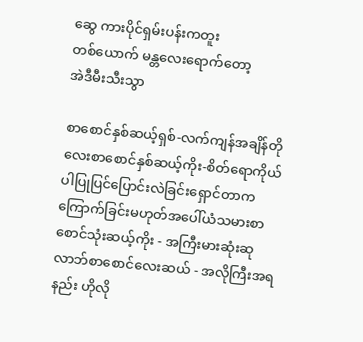ဆွေ ကားပိုင်ရှမ်းပန်းကတူး
တစ်ယောက် မန္တလေးရောက်တော့
အဲဒီမီးသီးသွာ

စာစောင်နှစ်ဆယ့်ရှစ်-လက်ကျန်အချိန်တိုလေးစာစောင်နှစ်ဆယ့်ကိုး-စိတ်ရောကိုယ်ပါပြုပြင်ပြောင်းလဲခြင်းရှောင်တာက ကြောက်ခြင်းမဟုတ်အပေါ်ယံသမားစာစောင်သုံးဆယ့်ကိုး - အကြီးမားဆုံးဆုလာဘ်စာစောင်လေးဆယ် - အလိုကြီးအရနည်း ဟိုလို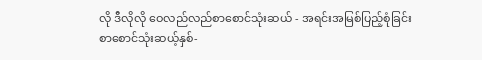လို ဒီလိုလို ဝေလည်လည်စာစောင်သုံးဆယ် - အရင်းအမြစ်ပြည့်စုံခြင်းစာစောင်သုံးဆယ့်နှစ်-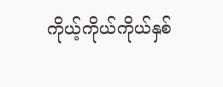ကိုယ့်ကိုယ်ကိုယ်နှစ်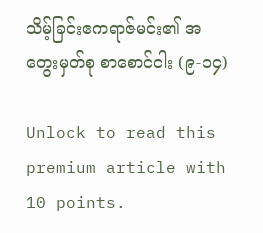သိမ့်ခြင်းဧကရာဇ်မင်း၏ အတွေးမှတ်စု စာစောင်ငါး (၉-၁၄)

Unlock to read this premium article with 10 points.